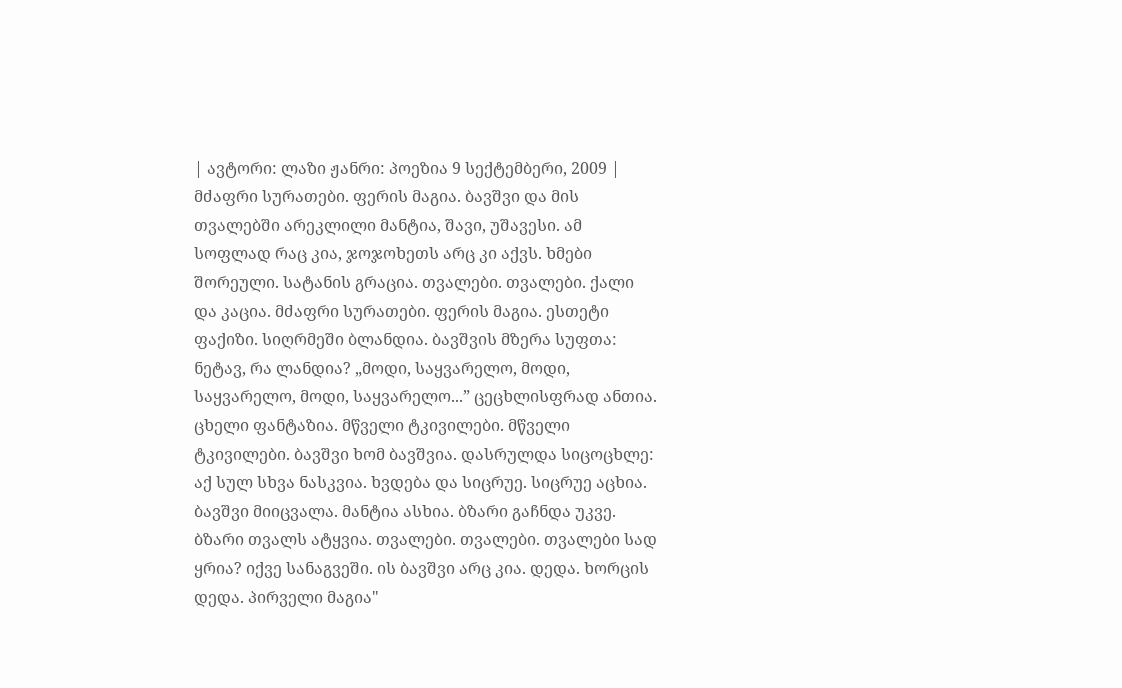| ავტორი: ლაზი ჟანრი: პოეზია 9 სექტემბერი, 2009 |
მძაფრი სურათები. ფერის მაგია. ბავშვი და მის თვალებში არეკლილი მანტია, შავი, უშავესი. ამ სოფლად რაც კია, ჯოჯოხეთს არც კი აქვს. ხმები შორეული. სატანის გრაცია. თვალები. თვალები. ქალი და კაცია. მძაფრი სურათები. ფერის მაგია. ესთეტი ფაქიზი. სიღრმეში ბლანდია. ბავშვის მზერა სუფთა: ნეტავ, რა ლანდია? „მოდი, საყვარელო, მოდი, საყვარელო, მოდი, საყვარელო...” ცეცხლისფრად ანთია. ცხელი ფანტაზია. მწველი ტკივილები. მწველი ტკივილები. ბავშვი ხომ ბავშვია. დასრულდა სიცოცხლე: აქ სულ სხვა ნასკვია. ხვდება და სიცრუე. სიცრუე აცხია. ბავშვი მიიცვალა. მანტია ასხია. ბზარი გაჩნდა უკვე. ბზარი თვალს ატყვია. თვალები. თვალები. თვალები სად ყრია? იქვე სანაგვეში. ის ბავშვი არც კია. დედა. ხორცის დედა. პირველი მაგია"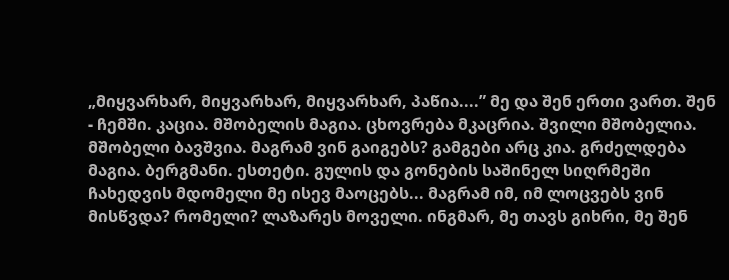„მიყვარხარ, მიყვარხარ, მიყვარხარ, პაწია....” მე და შენ ერთი ვართ. შენ - ჩემში. კაცია. მშობელის მაგია. ცხოვრება მკაცრია. შვილი მშობელია. მშობელი ბავშვია. მაგრამ ვინ გაიგებს? გამგები არც კია. გრძელდება მაგია. ბერგმანი. ესთეტი. გულის და გონების საშინელ სიღრმეში ჩახედვის მდომელი მე ისევ მაოცებს... მაგრამ იმ, იმ ლოცვებს ვინ მისწვდა? რომელი? ლაზარეს მოველი. ინგმარ, მე თავს გიხრი, მე შენ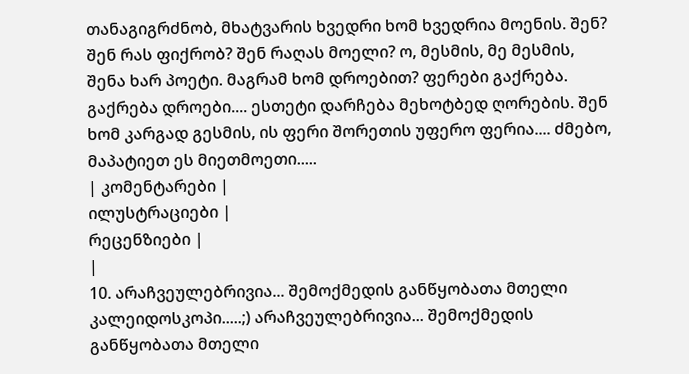თანაგიგრძნობ, მხატვარის ხვედრი ხომ ხვედრია მოენის. შენ? შენ რას ფიქრობ? შენ რაღას მოელი? ო, მესმის, მე მესმის, შენა ხარ პოეტი. მაგრამ ხომ დროებით? ფერები გაქრება. გაქრება დროები.... ესთეტი დარჩება მეხოტბედ ღორების. შენ ხომ კარგად გესმის, ის ფერი შორეთის უფერო ფერია.... ძმებო, მაპატიეთ ეს მიეთმოეთი.....
| კომენტარები |
ილუსტრაციები |
რეცენზიები |
|
10. არაჩვეულებრივია... შემოქმედის განწყობათა მთელი კალეიდოსკოპი.....;) არაჩვეულებრივია... შემოქმედის განწყობათა მთელი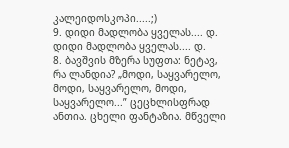კალეიდოსკოპი.....;)
9. დიდი მადლობა ყველას.... დ. დიდი მადლობა ყველას.... დ.
8. ბავშვის მზერა სუფთა: ნეტავ, რა ლანდია? „მოდი, საყვარელო, მოდი, საყვარელო, მოდი, საყვარელო...” ცეცხლისფრად ანთია. ცხელი ფანტაზია. მწველი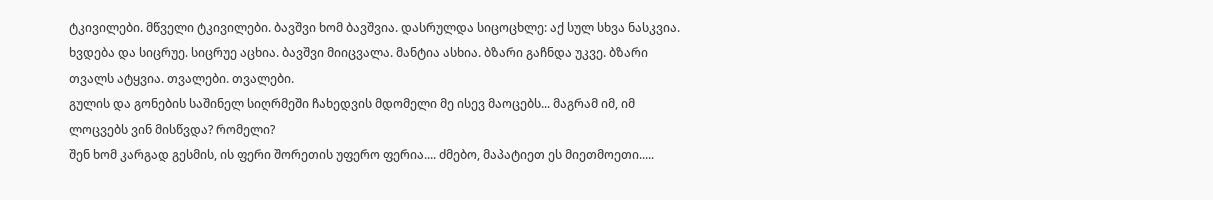ტკივილები. მწველი ტკივილები. ბავშვი ხომ ბავშვია. დასრულდა სიცოცხლე: აქ სულ სხვა ნასკვია. ხვდება და სიცრუე. სიცრუე აცხია. ბავშვი მიიცვალა. მანტია ასხია. ბზარი გაჩნდა უკვე. ბზარი თვალს ატყვია. თვალები. თვალები.
გულის და გონების საშინელ სიღრმეში ჩახედვის მდომელი მე ისევ მაოცებს... მაგრამ იმ, იმ ლოცვებს ვინ მისწვდა? რომელი?
შენ ხომ კარგად გესმის, ის ფერი შორეთის უფერო ფერია.... ძმებო, მაპატიეთ ეს მიეთმოეთი.....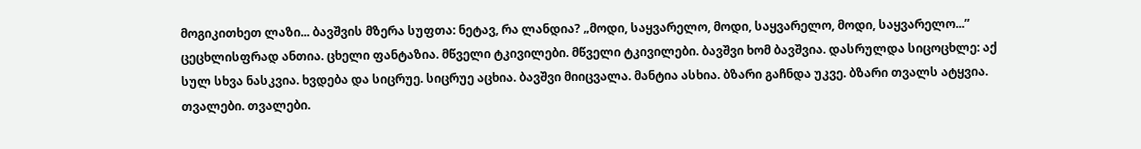მოგიკითხეთ ლაზი... ბავშვის მზერა სუფთა: ნეტავ, რა ლანდია? „მოდი, საყვარელო, მოდი, საყვარელო, მოდი, საყვარელო...” ცეცხლისფრად ანთია. ცხელი ფანტაზია. მწველი ტკივილები. მწველი ტკივილები. ბავშვი ხომ ბავშვია. დასრულდა სიცოცხლე: აქ სულ სხვა ნასკვია. ხვდება და სიცრუე. სიცრუე აცხია. ბავშვი მიიცვალა. მანტია ასხია. ბზარი გაჩნდა უკვე. ბზარი თვალს ატყვია. თვალები. თვალები.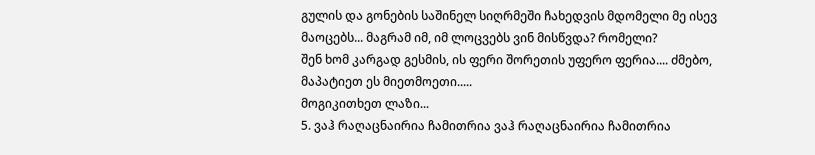გულის და გონების საშინელ სიღრმეში ჩახედვის მდომელი მე ისევ მაოცებს... მაგრამ იმ, იმ ლოცვებს ვინ მისწვდა? რომელი?
შენ ხომ კარგად გესმის, ის ფერი შორეთის უფერო ფერია.... ძმებო, მაპატიეთ ეს მიეთმოეთი.....
მოგიკითხეთ ლაზი...
5. ვაჰ რაღაცნაირია ჩამითრია ვაჰ რაღაცნაირია ჩამითრია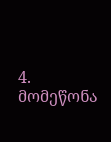4. მომეწონა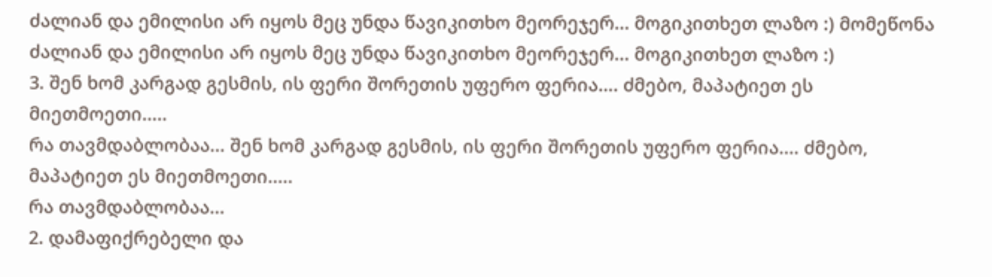ძალიან და ემილისი არ იყოს მეც უნდა წავიკითხო მეორეჯერ... მოგიკითხეთ ლაზო :) მომეწონა ძალიან და ემილისი არ იყოს მეც უნდა წავიკითხო მეორეჯერ... მოგიკითხეთ ლაზო :)
3. შენ ხომ კარგად გესმის, ის ფერი შორეთის უფერო ფერია.... ძმებო, მაპატიეთ ეს მიეთმოეთი.....
რა თავმდაბლობაა... შენ ხომ კარგად გესმის, ის ფერი შორეთის უფერო ფერია.... ძმებო, მაპატიეთ ეს მიეთმოეთი.....
რა თავმდაბლობაა...
2. დამაფიქრებელი და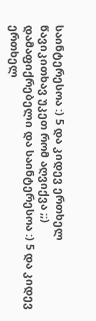საინტერესოა :) 5 და კიდევ ერთხელ წავიკითხავ უკეთ რომ აღვიქვა ;;) დამაფიქრებელი და საინტერესოა :) 5 და კიდევ ერთხელ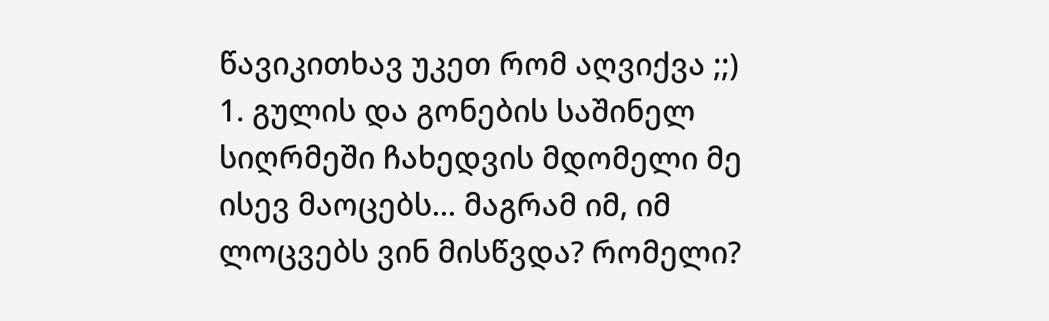წავიკითხავ უკეთ რომ აღვიქვა ;;)
1. გულის და გონების საშინელ სიღრმეში ჩახედვის მდომელი მე ისევ მაოცებს... მაგრამ იმ, იმ ლოცვებს ვინ მისწვდა? რომელი?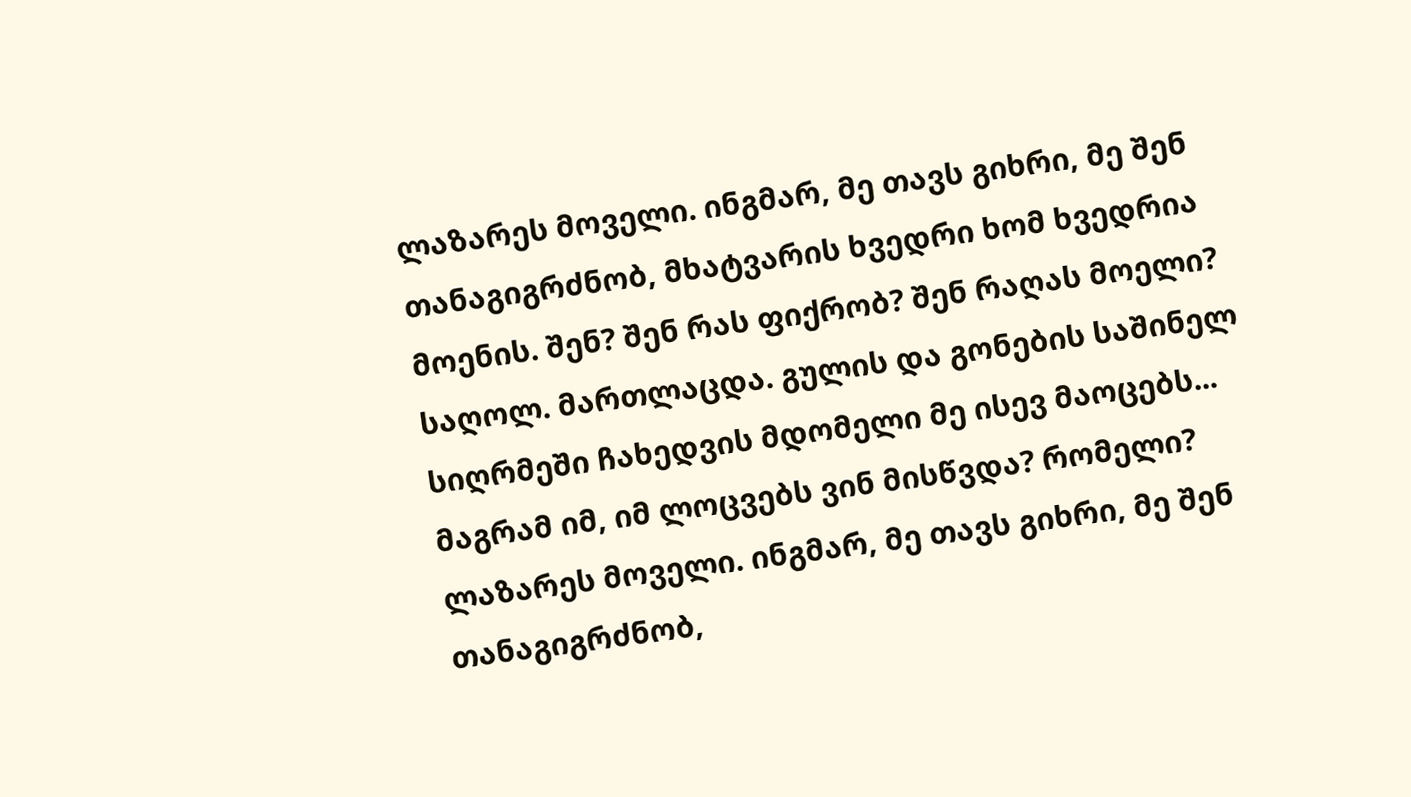ლაზარეს მოველი. ინგმარ, მე თავს გიხრი, მე შენ თანაგიგრძნობ, მხატვარის ხვედრი ხომ ხვედრია მოენის. შენ? შენ რას ფიქრობ? შენ რაღას მოელი? საღოლ. მართლაცდა. გულის და გონების საშინელ სიღრმეში ჩახედვის მდომელი მე ისევ მაოცებს... მაგრამ იმ, იმ ლოცვებს ვინ მისწვდა? რომელი? ლაზარეს მოველი. ინგმარ, მე თავს გიხრი, მე შენ თანაგიგრძნობ,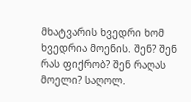მხატვარის ხვედრი ხომ ხვედრია მოენის. შენ? შენ რას ფიქრობ? შენ რაღას მოელი? საღოლ.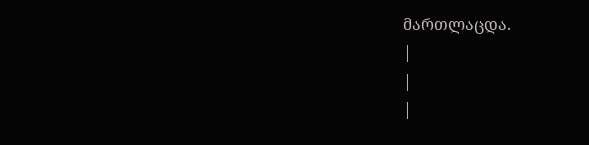მართლაცდა.
|
|
|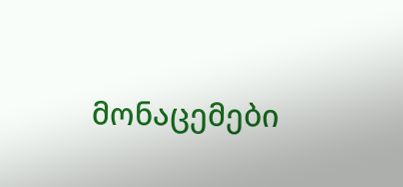მონაცემები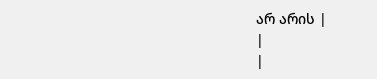არ არის |
|
|